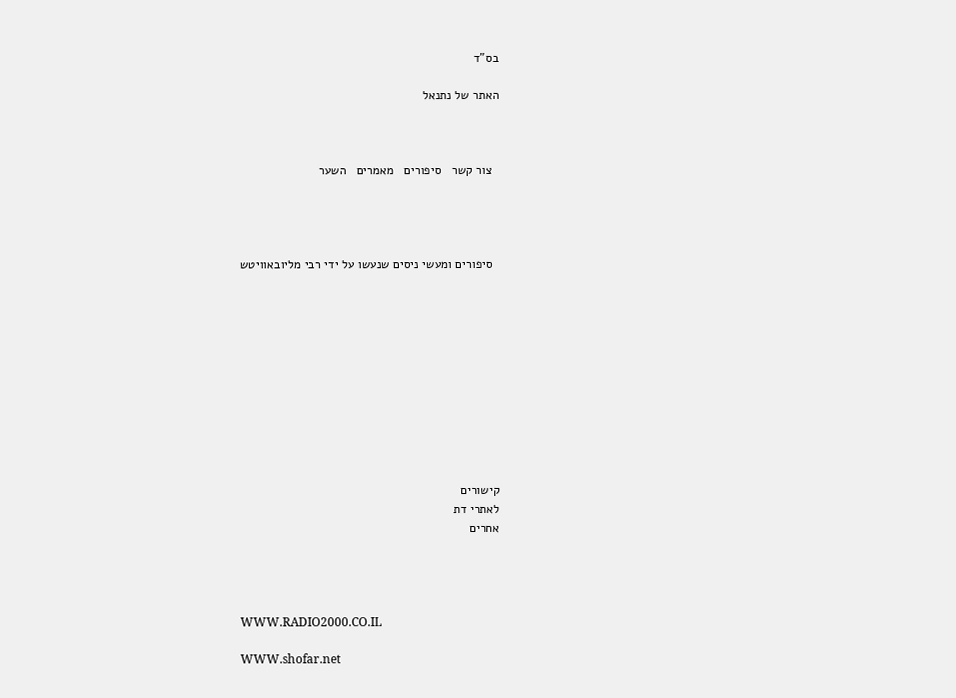בס"ד

האתר של נתנאל



  צור קשר   סיפורים   מאמרים   השער




  סיפורים ומעשי ניסים שנעשו על ידי רבי מליובאוויטש











קישורים
לאתרי דת
אחרים




WWW.RADIO2000.CO.IL

WWW.shofar.net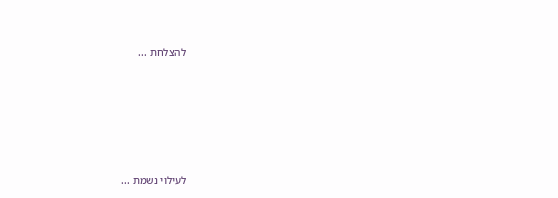להצלחת ...







לעילוי נשמת ...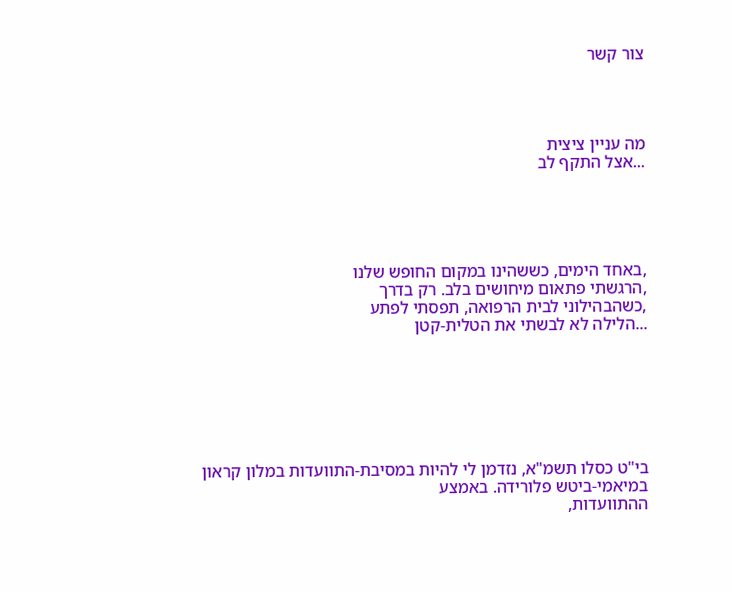צור קשר




מה עניין ציצית
...אצל התקף לב





,באחד הימים, כששהינו במקום החופש שלנו
,הרגשתי פתאום מיחושים בלב. רק בדרך
,כשהבהילוני לבית הרפואה, תפסתי לפתע
...הלילה לא לבשתי את הטלית-קטן







בי"ט כסלו תשמ"א, נזדמן לי להיות במסיבת-התוועדות במלון קראון במיאמי-ביטש פלורידה. באמצע
ההתוועדות,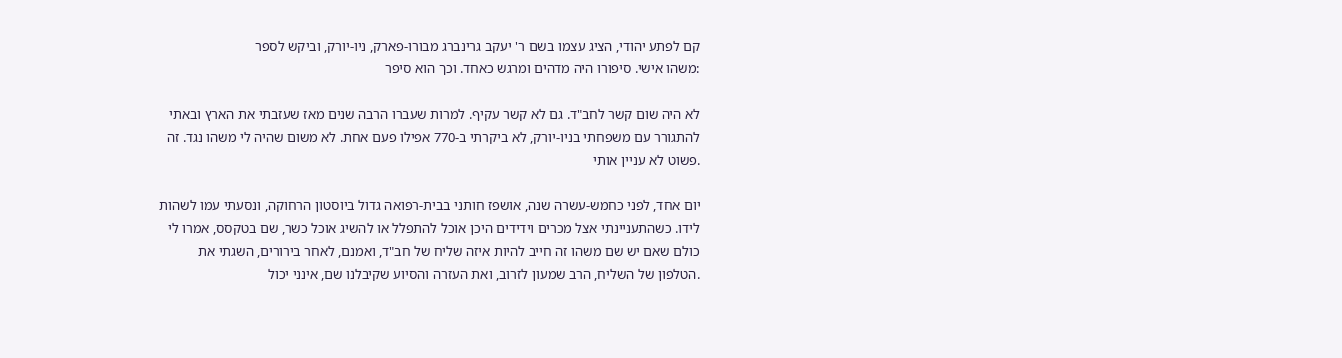קם לפתע יהודי, הציג עצמו בשם ר' יעקב גרינברג מבורו-פארק, ניו-יורק, וביקש לספר
:משהו אישי. סיפורו היה מדהים ומרגש כאחד. וכך הוא סיפר

לא היה שום קשר לחב"ד. גם לא קשר עקיף. למרות שעברו הרבה שנים מאז שעזבתי את הארץ ובאתי
להתגורר עם משפחתי בניו-יורק, לא ביקרתי ב-770 אפילו פעם אחת. לא משום שהיה לי משהו נגד. זה
.פשוט לא עניין אותי

יום אחד, לפני כחמש-עשרה שנה, אושפז חותני בבית-רפואה גדול ביוסטון הרחוקה, ונסעתי עמו לשהות
לידו. כשהתעניינתי אצל מכרים וידידים היכן אוכל להתפלל או להשיג אוכל כשר, שם בטקסס, אמרו לי
כולם שאם יש שם משהו זה חייב להיות איזה שליח של חב"ד, ואמנם, לאחר בירורים, השגתי את
.הטלפון של השליח, הרב שמעון לזרוב, ואת העזרה והסיוע שקיבלנו שם, אינני יכול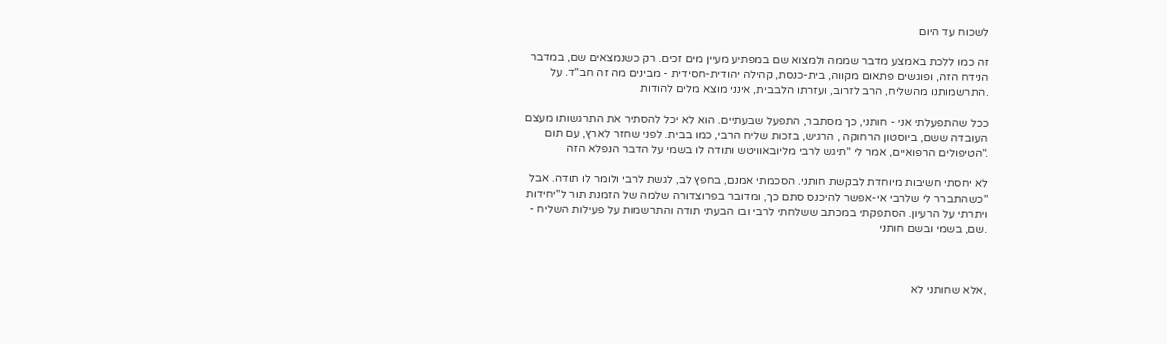לשכוח עד היום

זה כמו ללכת באמצע מדבר שממה ולמצוא שם במפתיע מעיין מים זכים. רק כשנמצאים שם, במדבר
הנידח הזה, ופוגשים פתאום מקווה, בית-כנסת, קהילה יהודית-חסידית - מבינים מה זה חב"ד. על
.התרשמותנו מהשליח, הרב לזרוב, ועזרתו הלבבית, אינני מוצא מלים להודות

ככל שהתפעלתי אני - חותני, כך מסתבר, התפעל שבעתיים. הוא לא יכל להסתיר את התרגשותו מעצם
העובדה ששם, ביוסטון הרחוקה , הרגיש, בזכות שליח הרבי, כמו בבית. לפני שחזר לארץ, עם תום
."הטיפולים הרפואיים, אמר לי "תיגש לרבי מליובאוויטש ותודה לו בשמי על הדבר הנפלא הזה

לא יחסתי חשיבות מיוחדת לבקשת חותני. הסכמתי אמנם, בחפץ לב, לגשת לרבי ולומר לו תודה. אבל
"כשהתברר לי שלרבי אי-אפשר להיכנס סתם כך, ומדובר בפרוצדורה שלמה של הזמנת תור ל"יחידות
ויתרתי על הרעיון. הסתפקתי במכתב ששלחתי לרבי ובו הבעתי תודה והתרשמות על פעילות השליח -
.שם, בשמי ובשם חותני



,אלא שחותני לא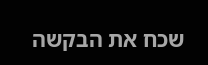שכח את הבקשה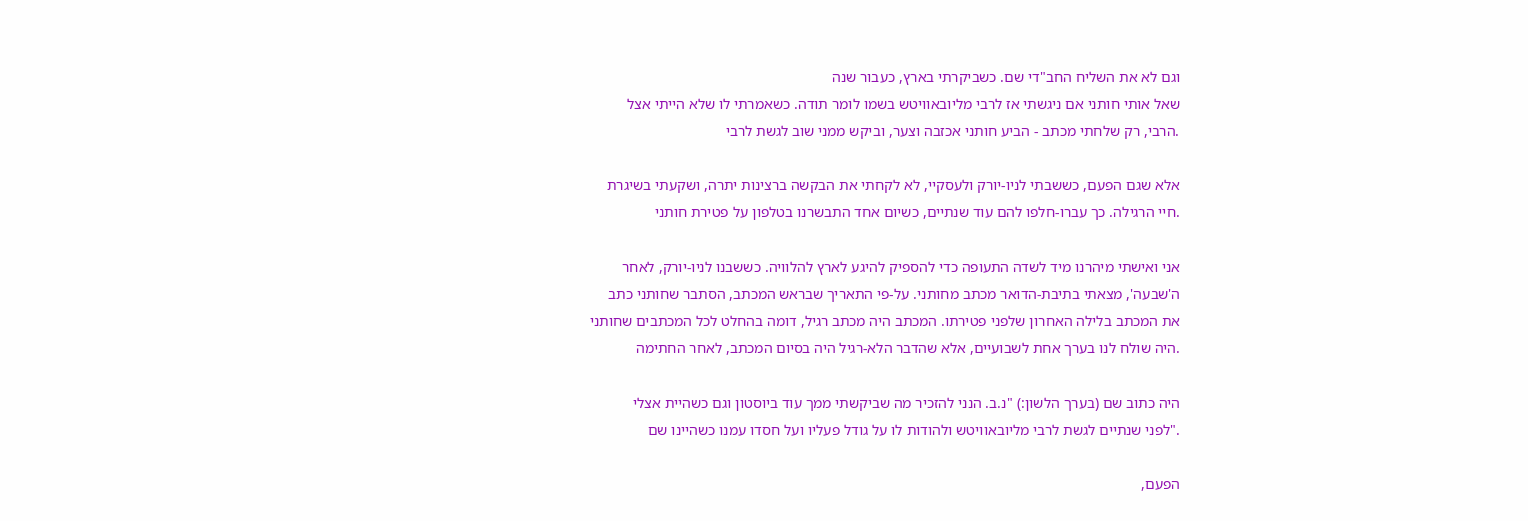וגם לא את השליח החב"די שם. כשביקרתי בארץ, כעבור שנה
שאל אותי חותני אם ניגשתי אז לרבי מליובאוויטש בשמו לומר תודה. כשאמרתי לו שלא הייתי אצל
.הרבי, רק שלחתי מכתב - הביע חותני אכזבה וצער, וביקש ממני שוב לגשת לרבי

אלא שגם הפעם, כששבתי לניו-יורק ולעסקיי, לא לקחתי את הבקשה ברצינות יתרה, ושקעתי בשיגרת
.חיי הרגילה. כך עברו-חלפו להם עוד שנתיים, כשיום אחד התבשרנו בטלפון על פטירת חותני

אני ואישתי מיהרנו מיד לשדה התעופה כדי להספיק להיגע לארץ להלוויה. כששבנו לניו-יורק, לאחר
ה'שבעה', מצאתי בתיבת-הדואר מכתב מחותני. על-פי התאריך שבראש המכתב, הסתבר שחותני כתב
את המכתב בלילה האחרון שלפני פטירתו. המכתב היה מכתב רגיל, דומה בהחלט לכל המכתבים שחותני
.היה שולח לנו בערך אחת לשבועיים, אלא שהדבר הלא-רגיל היה בסיום המכתב, לאחר החתימה

היה כתוב שם (בערך הלשון:) "נ.ב. הנני להזכיר מה שביקשתי ממך עוד ביוסטון וגם כשהיית אצלי
."לפני שנתיים לגשת לרבי מליובאוויטש ולהודות לו על גודל פעליו ועל חסדו עמנו כשהיינו שם

הפעם,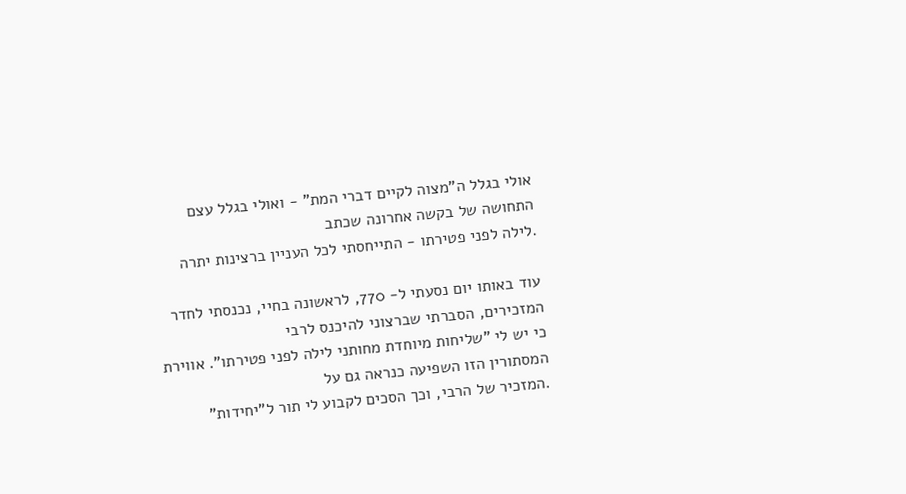אולי בגלל ה"מצוה לקיים דברי המת" - ואולי בגלל עצם התחושה של בקשה אחרונה שכתב
.לילה לפני פטירתו - התייחסתי לכל העניין ברצינות יתרה

עוד באותו יום נסעתי ל- 770, לראשונה בחיי, נכנסתי לחדר המזכירים, הסברתי שברצוני להיכנס לרבי
כי יש לי "שליחות מיוחדת מחותני לילה לפני פטירתו". אווירת המסתורין הזו השפיעה כנראה גם על
.המזכיר של הרבי, וכך הסכים לקבוע לי תור ל"יחידות"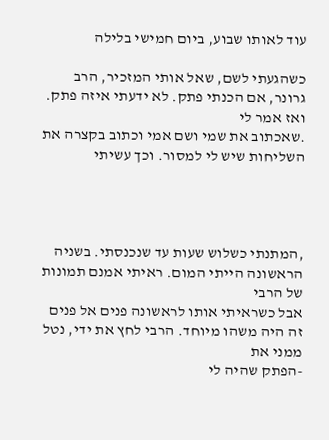עוד לאותו שבוע, ביום חמישי בלילה

כשהגעתי לשם, שאל אותי המזכיר, הרב גרונר, אם הכנתי פתק. לא ידעתי איזה פתק. ואז אמר לי
.שאכתוב את שמי ושם אמי וכתוב בקצרה את השליחות שיש לי למסור. וכך עשיתי




,המתנתי כשלוש שעות עד שנכנסתי. בשניה הראשונה הייתי המום. ראיתי אמנם תמונות של הרבי
אבל כשראיתי אותו לראשונה פנים אל פנים זה היה משהו מיוחד. הרבי לחץ את ידי, נטל ממני את
-הפתק שהיה לי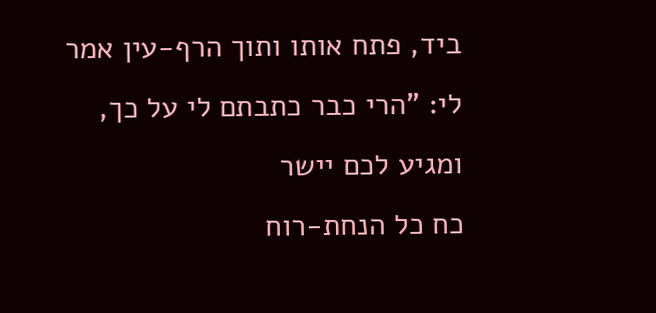ביד, פתח אותו ותוך הרף-עין אמר לי: "הרי כבר כתבתם לי על כך, ומגיע לכם יישר
כח כל הנחת-רוח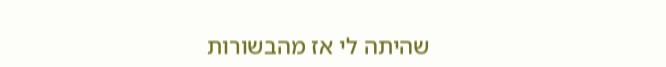שהיתה לי אז מהבשורות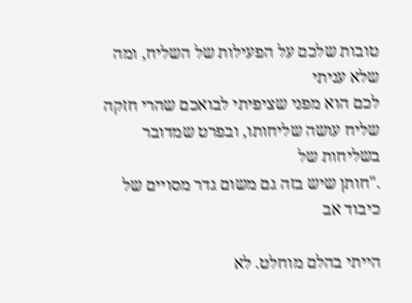טובות שלכם על הפעילות של השליח, ומה שלא עניתי
לכם הוא מפני שציפיתי לבואכם שהרי חזקה שליח עושה שליחותו, ובפרט שמדובר בשליחות של
."חותן שיש בזה גם משום גדר מסויים של כיבוד אב

הייתי בהלם מוחלט. לא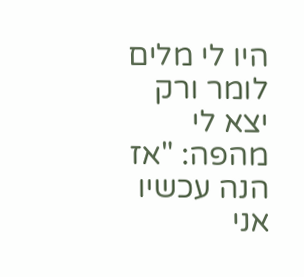היו לי מלים לומר ורק יצא לי מהפה: "אז הנה עכשיו אני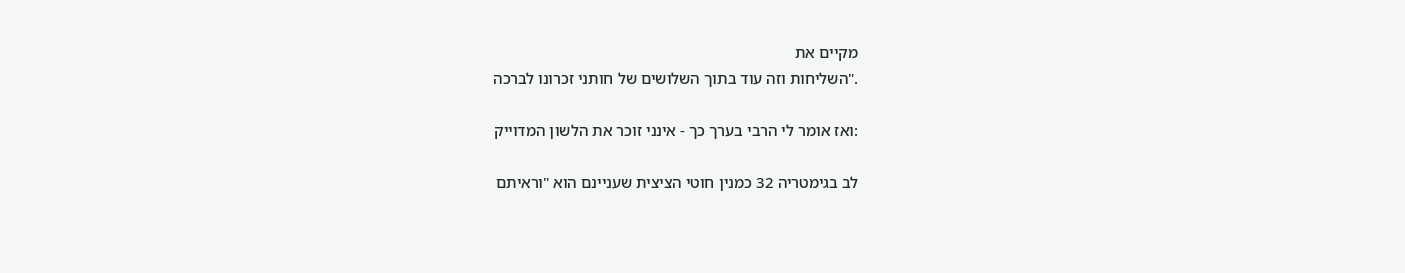מקיים את
."השליחות וזה עוד בתוך השלושים של חותני זכרונו לברכה

:ואז אומר לי הרבי בערך כך - אינני זוכר את הלשון המדוייק

לב בגימטריה 32 כמנין חוטי הציצית שעניינם הוא "וראיתם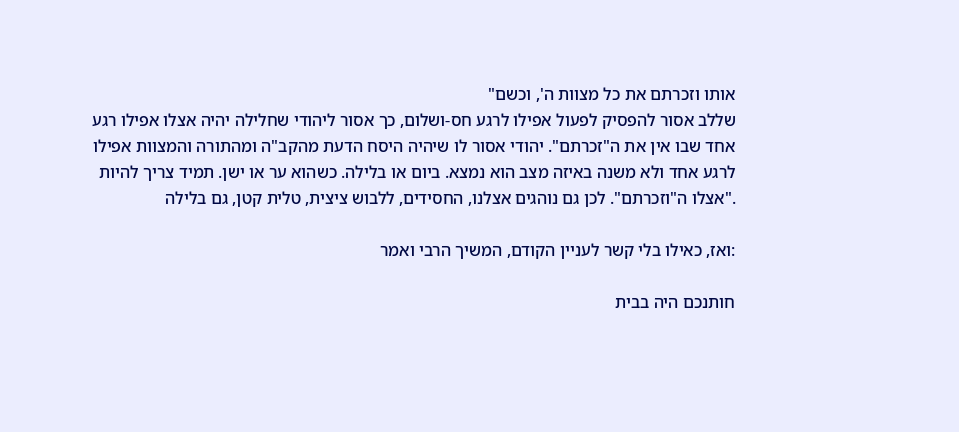אותו וזכרתם את כל מצוות ה', וכשם"
שללב אסור להפסיק לפעול אפילו לרגע חס-ושלום, כך אסור ליהודי שחלילה יהיה אצלו אפילו רגע
אחד שבו אין את ה"זכרתם". יהודי אסור לו שיהיה היסח הדעת מהקב"ה ומהתורה והמצוות אפילו
לרגע אחד ולא משנה באיזה מצב הוא נמצא. ביום או בלילה. כשהוא ער או ישן. תמיד צריך להיות
."אצלו ה"וזכרתם". לכן גם נוהגים אצלנו, החסידים, ללבוש ציצית, טלית קטן, גם בלילה

:ואז, כאילו בלי קשר לעניין הקודם, המשיך הרבי ואמר

חותנכם היה בבית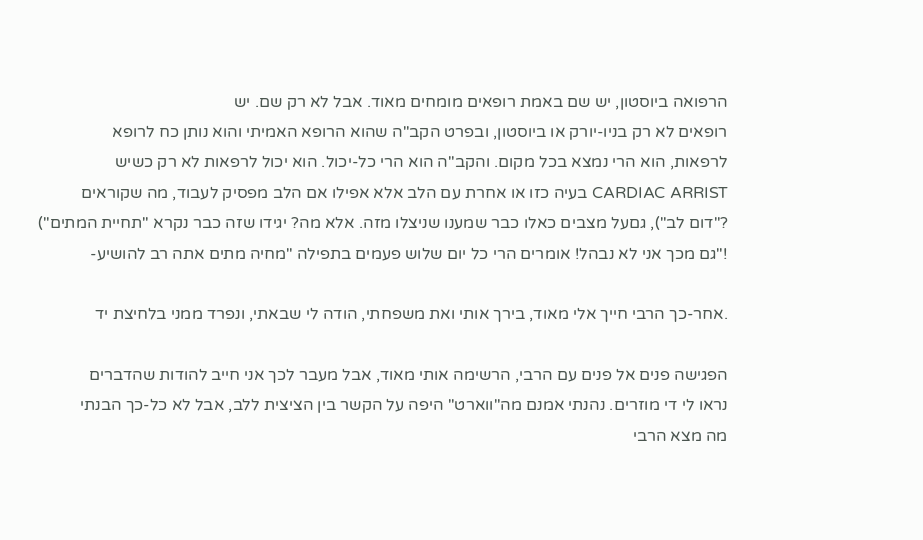הרפואה ביוסטון, יש שם באמת רופאים מומחים מאוד. אבל לא רק שם. יש
רופאים לא רק בניו-יורק או ביוסטון, ובפרט הקב"ה שהוא הרופא האמיתי והוא נותן כח לרופא
לרפאות, הוא הרי נמצא בכל מקום. והקב"ה הוא הרי כל-יכול. הוא יכול לרפאות לא רק כשיש
CARDIAC ARRIST בעיה כזו או אחרת עם הלב אלא אפילו אם הלב מפסיק לעבוד, מה שקוראים
?"דום לב"), גםעל מצבים כאלו כבר שמענו שניצלו מזה. אלא מה? יגידו שזה כבר נקרא "תחיית המתים")
!"גם מכך אני לא נבהל! אומרים הרי כל יום שלוש פעמים בתפילה "מחיה מתים אתה רב להושיע-

.אחר-כך הרבי חייך אלי מאוד, בירך אותי ואת משפחתי, הודה לי שבאתי, ונפרד ממני בלחיצת יד

הפגישה פנים אל פנים עם הרבי, הרשימה אותי מאוד, אבל מעבר לכך אני חייב להודות שהדברים
נראו לי די מוזרים. נהנתי אמנם מה"ווארט" היפה על הקשר בין הציצית ללב, אבל לא כל-כך הבנתי
מה מצא הרבי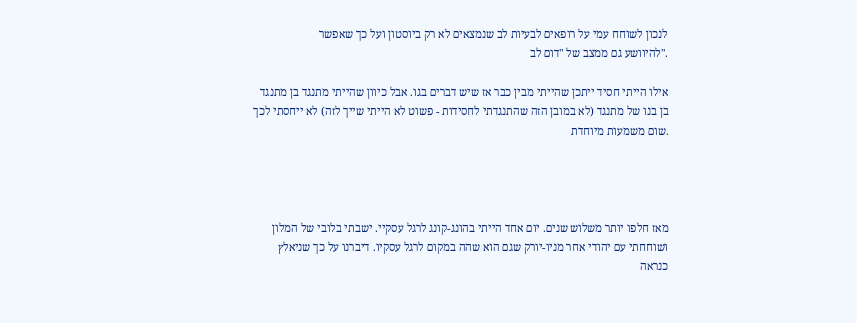לנכון לשוחח עמי על רופאים לבעיות לב שנמצאים לא רק ביוסטון ועל כך שאפשר
."להיוושע גם ממצב של "דום לב

אילו הייתי חסיד ייתכן שהייתי מבין כבר אז שיש דברים בגו. אבל כיוון שהייתי מתנגד בן מתנגד
בן בנו של מתנגד (לא במובן הזה שהתנגדתי לחסידות - פשוט לא הייתי שייך לזה) לא ייחסתי לכך
.שום משמעות מיוחדת




מאז חלפו יותר משלוש שנים. יום אחד הייתי בהונג-קונג לרגל עסקיי. ישבתי בלובי של המלון
ושוחחתי עם יהודי אחר מניו-יורק שגם הוא שהה במקום לרגל עסקיו. דיברנו על כך שניאלץ
כנראה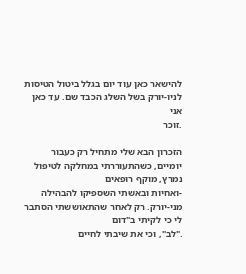להישאר כאן עוד יום בגלל ביטול הטיסות לניו-יורק בשל השלג הכבד שם. עד כאן אני
.זוכר

הזכרון הבא שלי מתחיל רק כעבור יומיים, כשהתעוררתי במחלקה לטיפול נמרץ, מוקף רופאים
-ואחיות ובאשתי השספיקו להבהילה מני-יורק. רק לאחר שהתאוששתי הסתבר לי כי לקיתי ב"דום
."לב", וכי את שיבתי לחיים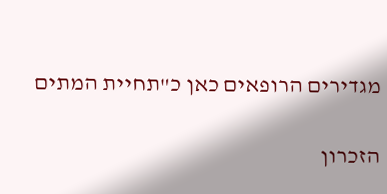מגדירים הרופאים כאן כ"תחיית המתים

הזכרון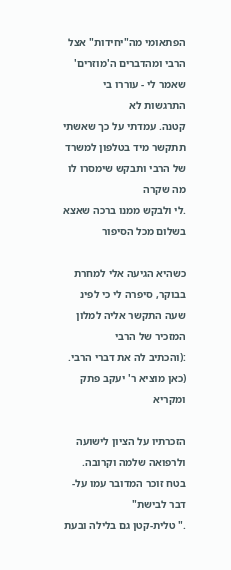הפתאומי מה"יחידות" אצל הרבי ומהדברים ה'מוזרים' שאמר לי - עוררו בי התרגשות לא
קטנה. עמדתי על כך שאשתי תתקשר מיד בטלפון למשרד של הרבי ותבקש שימסרו לו מה שקרה
.לי ולבקש ממנו ברכה שאצא בשלום מכל הסיפור

כשהיא הגיעה אלי למחרת בבוקר, סיפרה לי כי לפינ שעה התקשר אליה למלון המזכיר של הרבי
:(והכתיב לה את דברי הרבי. (כאן מוציא ר' יעקב פתק ומקריא

הזכרתיו על הציון לישועה ולרפואה שלמה וקרובה. בטח זוכר המדובר עמו על-דבר לבישת"
." טלית-קטן גם בלילה ובעת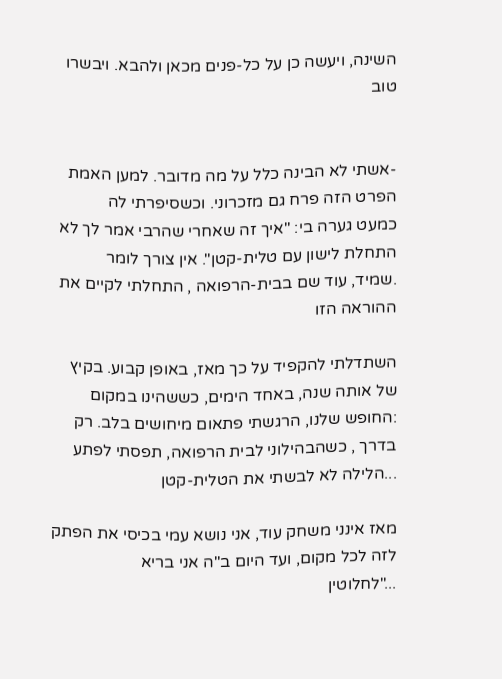השינה, ויעשה כן על כל-פנים מכאן ולהבא. ויבשרו טוב


-אשתי לא הבינה כלל על מה מדובר. למען האמת הפרט הזה פרח גם מזכרוני. וכשסיפרתי לה
כמעט גערה בי: "איך זה שאחרי שהרבי אמר לך לא התחלת לישון עם טלית-קטן". אין צורך לומר
.שמיד, עוד שם בבית-הרפואה , התחלתי לקיים את ההוראה הזו

השתדלתי להקפיד על כך מאז, באופן קבוע. בקיץ של אותה שנה, באחד הימים, כששהינו במקום
:החופש שלנו, הרגשתי פתאום מיחושים בלב. רק בדרך , כשהבהילוני לבית הרפואה, תפסתי לפתע
...הלילה לא לבשתי את הטלית-קטן

מאז אינני משחק עוד, אני נושא עמי בכיסי את הפתק לזה לכל מקום, ועד היום ב"ה אני בריא
..."לחלוטין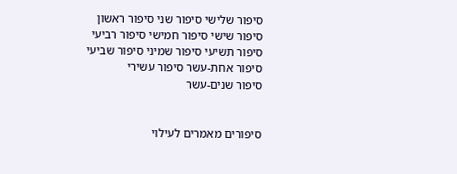סיפור שלישי סיפור שני סיפור ראשון
סיפור שישי סיפור חמישי סיפור רביעי
סיפור תשיעי סיפור שמיני סיפור שביעי
סיפור אחת-עשר סיפור עשירי
סיפור שנים-עשר


סיפורים מאמרים לעילוי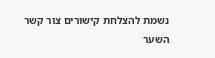נשמת להצלחת קישורים צור קשר השער